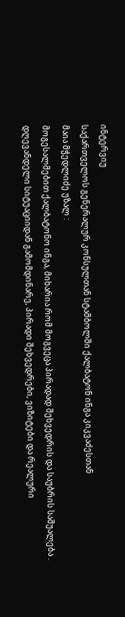ინტერვიუ
საქართველოს გენერალურ კონსულთან სტამბოლში ქალბატონ ინგა კიკვაძესთან
მაია მჭედლიძე უზალ :
მოგესალმებით ქალბატონო ინგა, მიხარია რომ მოგვეცა პირადად შეხვედრის და საუბრის საშუალება . დღევანდელი სიტუაციიდან გამომდინარე, პირადი შეხვედრები, ვიზიტები და რეალური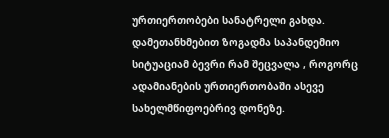ურთიერთობები სანატრელი გახდა. დამეთანხმებით ზოგადმა საპანდემიო სიტუაციამ ბევრი რამ შეცვალა , როგორც ადამიანების ურთიერთობაში ასევე სახელმწიფოებრივ დონეზე.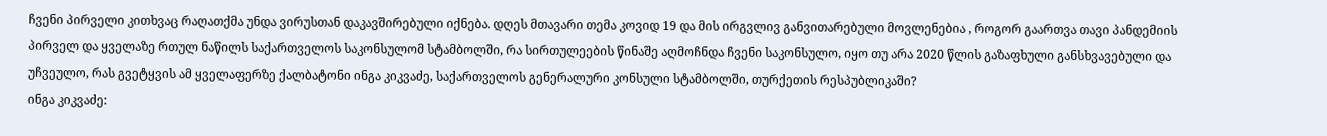ჩვენი პირველი კითხვაც რაღათქმა უნდა ვირუსთან დაკავშირებული იქნება. დღეს მთავარი თემა კოვიდ 19 და მის ირგვლივ განვითარებული მოვლენებია , როგორ გაართვა თავი პანდემიის პირველ და ყველაზე რთულ ნაწილს საქართველოს საკონსულომ სტამბოლში, რა სირთულეების წინაშე აღმოჩნდა ჩვენი საკონსულო, იყო თუ არა 2020 წლის გაზაფხული განსხვავებული და უჩვეულო, რას გვეტყვის ამ ყველაფერზე ქალბატონი ინგა კიკვაძე, საქართველოს გენერალური კონსული სტამბოლში, თურქეთის რესპუბლიკაში?
ინგა კიკვაძე: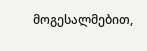მოგესალმებით,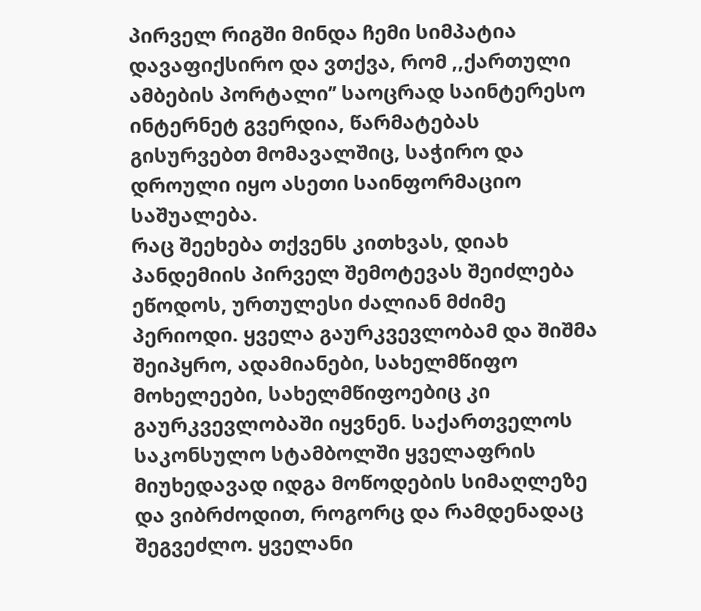პირველ რიგში მინდა ჩემი სიმპატია დავაფიქსირო და ვთქვა, რომ ,,ქართული ამბების პორტალი’’ საოცრად საინტერესო ინტერნეტ გვერდია, წარმატებას გისურვებთ მომავალშიც, საჭირო და დროული იყო ასეთი საინფორმაციო საშუალება.
რაც შეეხება თქვენს კითხვას, დიახ პანდემიის პირველ შემოტევას შეიძლება ეწოდოს, ურთულესი ძალიან მძიმე პერიოდი. ყველა გაურკვევლობამ და შიშმა შეიპყრო, ადამიანები, სახელმწიფო მოხელეები, სახელმწიფოებიც კი გაურკვევლობაში იყვნენ. საქართველოს საკონსულო სტამბოლში ყველაფრის მიუხედავად იდგა მოწოდების სიმაღლეზე და ვიბრძოდით, როგორც და რამდენადაც შეგვეძლო. ყველანი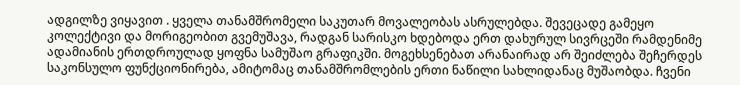ადგილზე ვიყავით . ყველა თანამშრომელი საკუთარ მოვალეობას ასრულებდა. შევეცადე გამეყო კოლექტივი და მორიგეობით გვემუშავა, რადგან სარისკო ხდებოდა ერთ დახურულ სივრცეში რამდენიმე ადამიანის ერთდროულად ყოფნა სამუშაო გრაფიკში. მოგეხსენებათ არანაირად არ შეიძლება შეჩერდეს საკონსულო ფუნქციონირება, ამიტომაც თანამშრომლების ერთი ნაწილი სახლიდანაც მუშაობდა. ჩვენი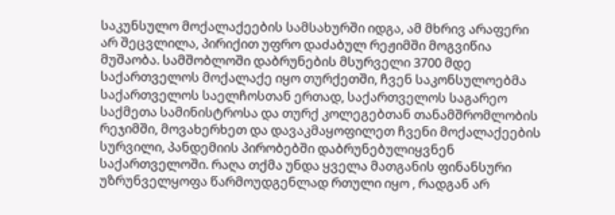საკუნსულო მოქალაქეების სამსახურში იდგა, ამ მხრივ არაფერი არ შეცვლილა, პირიქით უფრო დაძაბულ რეჟიმში მოგვიწია მუშაობა. სამშობლოში დაბრუნების მსურველი 3700 მდე საქართველოს მოქალაქე იყო თურქეთში, ჩვენ საკონსულოებმა საქართველოს საელჩოსთან ერთად, საქართველოს საგარეო საქმეთა სამინისტროსა და თურქ კოლეგებთან თანამშრომლობის რეჯიმში, მოვახერხეთ და დავაკმაყოფილეთ ჩვენი მოქალაქეების სურვილი, პანდემიის პირობებში დაბრუნებულიყვნენ საქართველოში. რაღა თქმა უნდა ყველა მათგანის ფინანსური უზრუნველყოფა წარმოუდგენლად რთული იყო , რადგან არ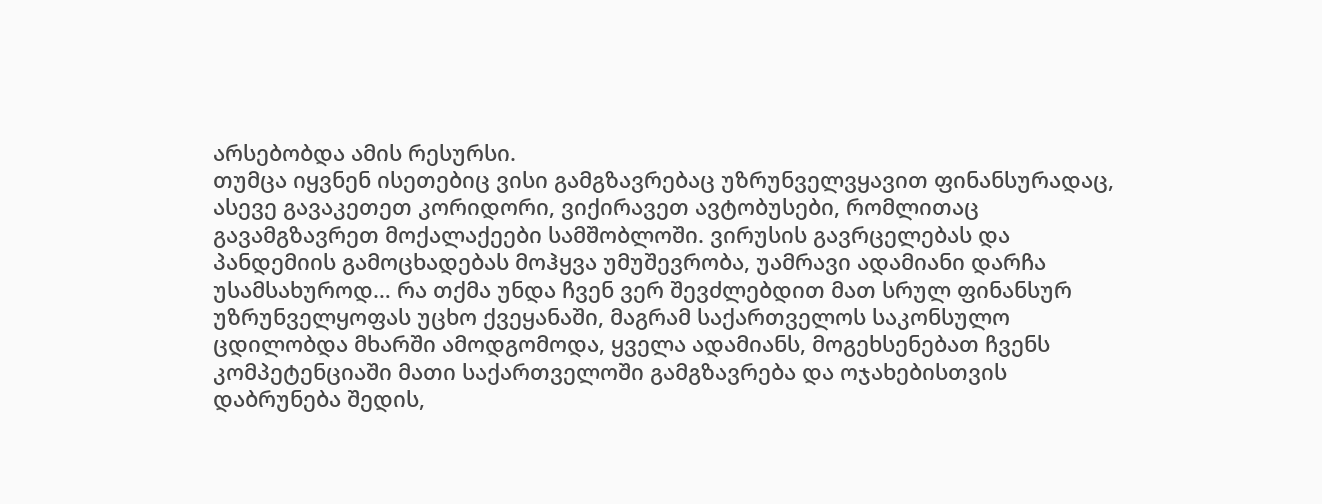არსებობდა ამის რესურსი.
თუმცა იყვნენ ისეთებიც ვისი გამგზავრებაც უზრუნველვყავით ფინანსურადაც, ასევე გავაკეთეთ კორიდორი, ვიქირავეთ ავტობუსები, რომლითაც გავამგზავრეთ მოქალაქეები სამშობლოში. ვირუსის გავრცელებას და პანდემიის გამოცხადებას მოჰყვა უმუშევრობა, უამრავი ადამიანი დარჩა უსამსახუროდ… რა თქმა უნდა ჩვენ ვერ შევძლებდით მათ სრულ ფინანსურ უზრუნველყოფას უცხო ქვეყანაში, მაგრამ საქართველოს საკონსულო ცდილობდა მხარში ამოდგომოდა, ყველა ადამიანს, მოგეხსენებათ ჩვენს კომპეტენციაში მათი საქართველოში გამგზავრება და ოჯახებისთვის დაბრუნება შედის,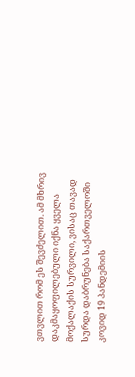ვთვლით რომ ეს შევძელით. ამ მხრივ დაკმაყოფილებული იქნა ყველა მოქალაქის სურვილი, ვისაც თავად სურდა დაბრუნება საქართველოში კოვიდ 19 პანდემიის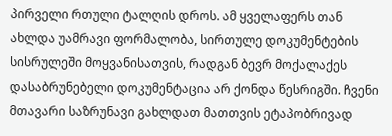პირველი რთული ტალღის დროს. ამ ყველაფერს თან ახლდა უამრავი ფორმალობა, სირთულე დოკუმენტების სისრულეში მოყვანისათვის, რადგან ბევრ მოქალაქეს დასაბრუნებელი დოკუმენტაცია არ ქონდა წესრიგში. ჩვენი მთავარი საზრუნავი გახლდათ მათთვის ეტაპობრივად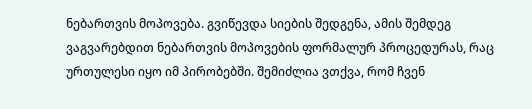ნებართვის მოპოვება. გვიწევდა სიების შედგენა, ამის შემდეგ ვაგვარებდით ნებართვის მოპოვების ფორმალურ პროცედურას, რაც ურთულესი იყო იმ პირობებში. შემიძლია ვთქვა, რომ ჩვენ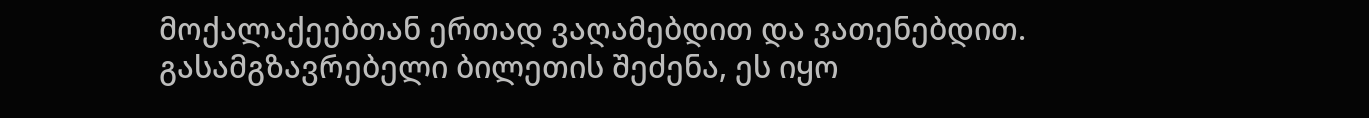მოქალაქეებთან ერთად ვაღამებდით და ვათენებდით. გასამგზავრებელი ბილეთის შეძენა, ეს იყო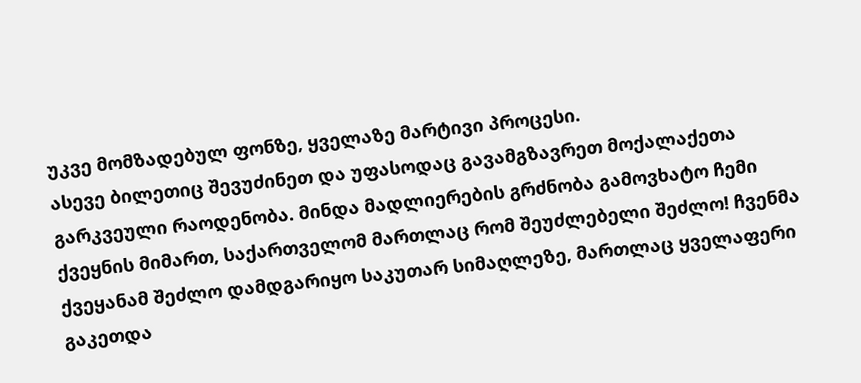უკვე მომზადებულ ფონზე, ყველაზე მარტივი პროცესი.
ასევე ბილეთიც შევუძინეთ და უფასოდაც გავამგზავრეთ მოქალაქეთა გარკვეული რაოდენობა. მინდა მადლიერების გრძნობა გამოვხატო ჩემი ქვეყნის მიმართ, საქართველომ მართლაც რომ შეუძლებელი შეძლო! ჩვენმა ქვეყანამ შეძლო დამდგარიყო საკუთარ სიმაღლეზე, მართლაც ყველაფერი გაკეთდა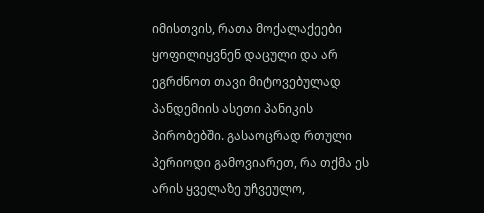იმისთვის, რათა მოქალაქეები ყოფილიყვნენ დაცული და არ ეგრძნოთ თავი მიტოვებულად პანდემიის ასეთი პანიკის პირობებში. გასაოცრად რთული პერიოდი გამოვიარეთ, რა თქმა ეს არის ყველაზე უჩვეულო,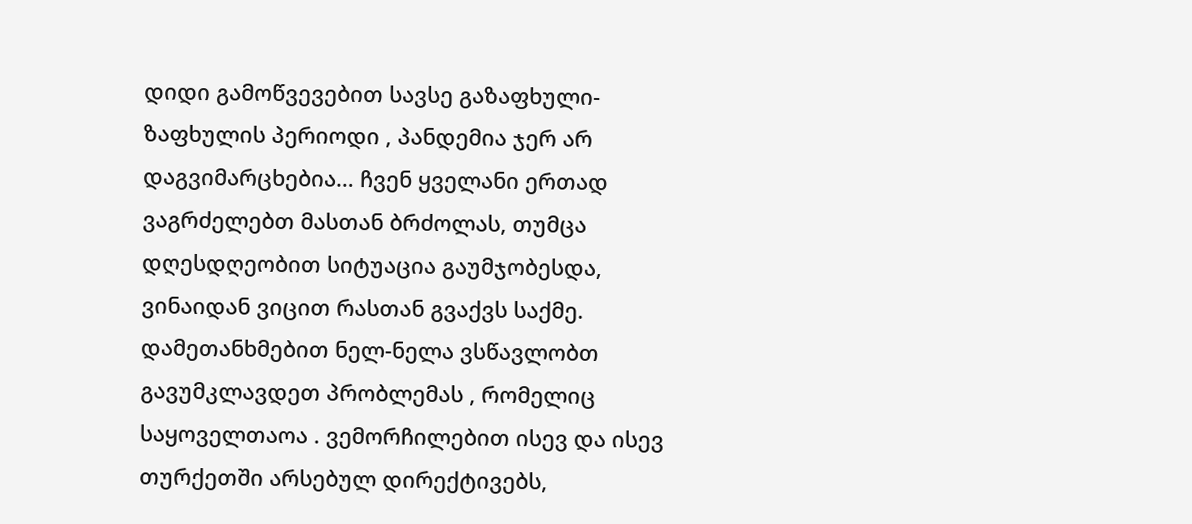დიდი გამოწვევებით სავსე გაზაფხული-ზაფხულის პერიოდი , პანდემია ჯერ არ დაგვიმარცხებია… ჩვენ ყველანი ერთად ვაგრძელებთ მასთან ბრძოლას, თუმცა დღესდღეობით სიტუაცია გაუმჯობესდა, ვინაიდან ვიცით რასთან გვაქვს საქმე. დამეთანხმებით ნელ-ნელა ვსწავლობთ გავუმკლავდეთ პრობლემას , რომელიც საყოველთაოა . ვემორჩილებით ისევ და ისევ თურქეთში არსებულ დირექტივებს,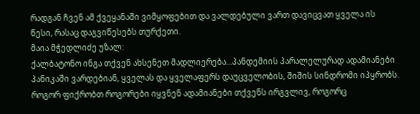რადგან ჩვენ ამ ქვეყანაში ვიმყოფებით და ვალდებული ვართ დავიცვათ ყველა ის წესი, რასაც დაგვიწესებს თურქეთი.
მაია მჭედლიძე უზალ:
ქალბატონო ინგა თქვენ ახსენეთ მადლიერება…პანდემიის პარალელურად ადამიანები პანიკაში ვარდებიან, ყველას და ყველაფერს დაუცველობის, შიშის სინდრომი იპყრობს. როგორ ფიქრობთ როგორები იყვნენ ადამიანები თქვენს ირგვლივ, როგორც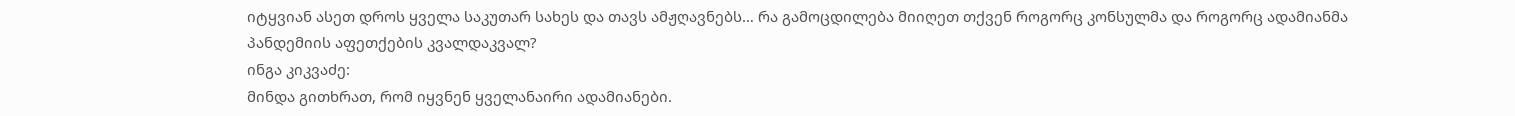იტყვიან ასეთ დროს ყველა საკუთარ სახეს და თავს ამჟღავნებს… რა გამოცდილება მიიღეთ თქვენ როგორც კონსულმა და როგორც ადამიანმა პანდემიის აფეთქების კვალდაკვალ?
ინგა კიკვაძე:
მინდა გითხრათ, რომ იყვნენ ყველანაირი ადამიანები.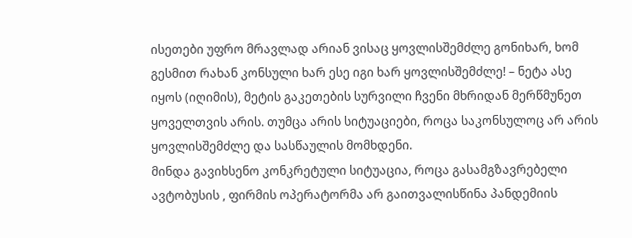ისეთები უფრო მრავლად არიან ვისაც ყოვლისშემძლე გონიხარ, ხომ გესმით რახან კონსული ხარ ესე იგი ხარ ყოვლისშემძლე! – ნეტა ასე იყოს (იღიმის), მეტის გაკეთების სურვილი ჩვენი მხრიდან მერწმუნეთ ყოველთვის არის. თუმცა არის სიტუაციები, როცა საკონსულოც არ არის ყოვლისშემძლე და სასწაულის მომხდენი.
მინდა გავიხსენო კონკრეტული სიტუაცია, როცა გასამგზავრებელი ავტობუსის , ფირმის ოპერატორმა არ გაითვალისწინა პანდემიის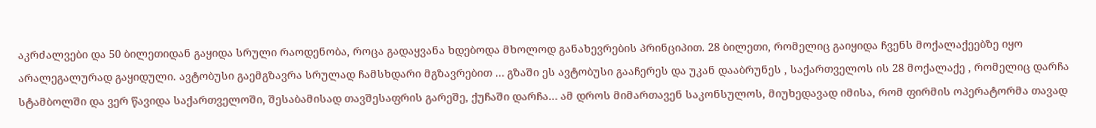აკრძალვები და 50 ბილეთიდან გაყიდა სრული რაოდენობა, როცა გადაყვანა ხდებოდა მხოლოდ განახევრების პრინციპით. 28 ბილეთი, რომელიც გაიყიდა ჩვენს მოქალაქეებზე იყო არალეგალურად გაყიდული. ავტობუსი გაემგზავრა სრულად ჩამსხდარი მგზავრებით … გზაში ეს ავტობუსი გააჩერეს და უკან დააბრუნეს , საქართველოს ის 28 მოქალაქე , რომელიც დარჩა სტამბოლში და ვერ წავიდა საქართველოში, შესაბამისად თავშესაფრის გარეშე, ქუჩაში დარჩა… ამ დროს მიმართავენ საკონსულოს, მიუხედავად იმისა, რომ ფირმის ოპერატორმა თავად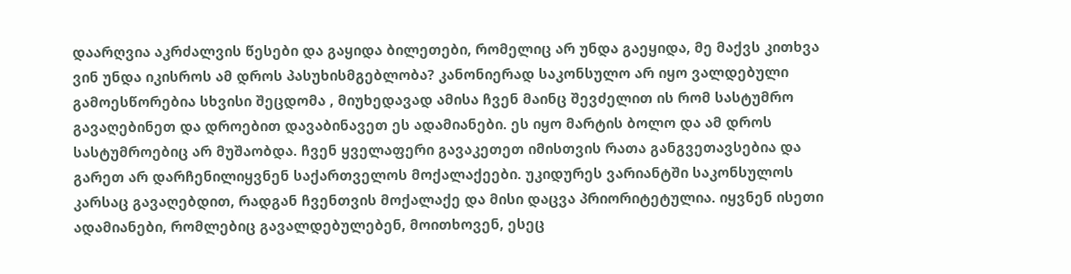დაარღვია აკრძალვის წესები და გაყიდა ბილეთები, რომელიც არ უნდა გაეყიდა, მე მაქვს კითხვა ვინ უნდა იკისროს ამ დროს პასუხისმგებლობა? კანონიერად საკონსულო არ იყო ვალდებული გამოესწორებია სხვისი შეცდომა , მიუხედავად ამისა ჩვენ მაინც შევძელით ის რომ სასტუმრო გავაღებინეთ და დროებით დავაბინავეთ ეს ადამიანები. ეს იყო მარტის ბოლო და ამ დროს სასტუმროებიც არ მუშაობდა. ჩვენ ყველაფერი გავაკეთეთ იმისთვის რათა განგვეთავსებია და გარეთ არ დარჩენილიყვნენ საქართველოს მოქალაქეები. უკიდურეს ვარიანტში საკონსულოს კარსაც გავაღებდით, რადგან ჩვენთვის მოქალაქე და მისი დაცვა პრიორიტეტულია. იყვნენ ისეთი ადამიანები, რომლებიც გავალდებულებენ, მოითხოვენ, ესეც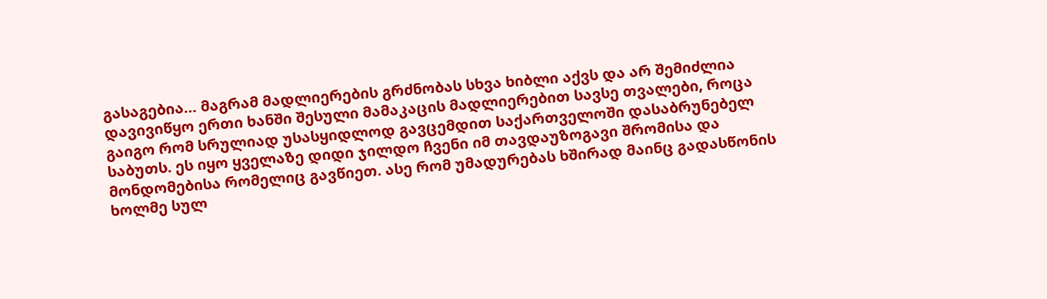გასაგებია… მაგრამ მადლიერების გრძნობას სხვა ხიბლი აქვს და არ შემიძლია დავივიწყო ერთი ხანში შესული მამაკაცის მადლიერებით სავსე თვალები, როცა გაიგო რომ სრულიად უსასყიდლოდ გავცემდით საქართველოში დასაბრუნებელ საბუთს. ეს იყო ყველაზე დიდი ჯილდო ჩვენი იმ თავდაუზოგავი შრომისა და მონდომებისა რომელიც გავწიეთ. ასე რომ უმადურებას ხშირად მაინც გადასწონის ხოლმე სულ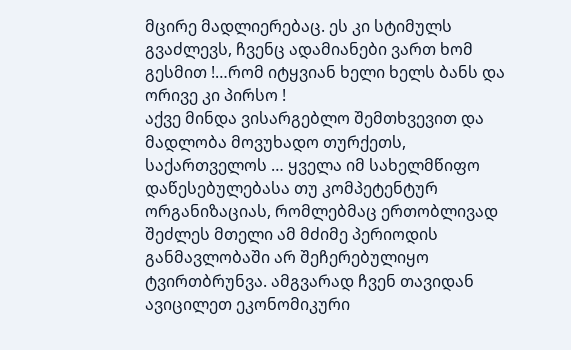მცირე მადლიერებაც. ეს კი სტიმულს გვაძლევს, ჩვენც ადამიანები ვართ ხომ გესმით !…რომ იტყვიან ხელი ხელს ბანს და ორივე კი პირსო !
აქვე მინდა ვისარგებლო შემთხვევით და მადლობა მოვუხადო თურქეთს, საქართველოს … ყველა იმ სახელმწიფო დაწესებულებასა თუ კომპეტენტურ ორგანიზაციას, რომლებმაც ერთობლივად შეძლეს მთელი ამ მძიმე პერიოდის განმავლობაში არ შეჩერებულიყო ტვირთბრუნვა. ამგვარად ჩვენ თავიდან ავიცილეთ ეკონომიკური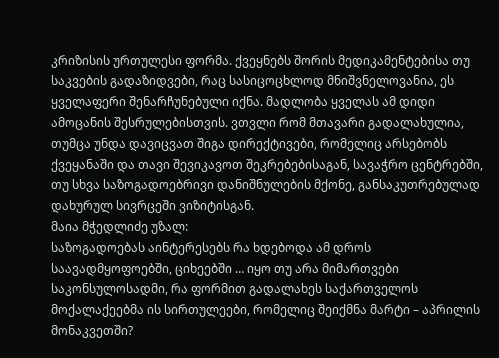კრიზისის ურთულესი ფორმა. ქვეყნებს შორის მედიკამენტებისა თუ საკვების გადაზიდვები, რაც სასიცოცხლოდ მნიშვნელოვანია, ეს ყველაფერი შენარჩუნებული იქნა. მადლობა ყველას ამ დიდი ამოცანის შესრულებისთვის. ვთვლი რომ მთავარი გადალახულია, თუმცა უნდა დავიცვათ შიგა დირექტივები, რომელიც არსებობს ქვეყანაში და თავი შევიკავოთ შეკრებებისაგან, სავაჭრო ცენტრებში, თუ სხვა საზოგადოებრივი დანიშნულების მქონე, განსაკუთრებულად დახურულ სივრცეში ვიზიტისგან.
მაია მჭედლიძე უზალ:
საზოგადოებას აინტერესებს რა ხდებოდა ამ დროს საავადმყოფოებში, ციხეებში … იყო თუ არა მიმართვები საკონსულოსადმი, რა ფორმით გადალახეს საქართველოს მოქალაქეებმა ის სირთულეები, რომელიც შეიქმნა მარტი – აპრილის მონაკვეთში?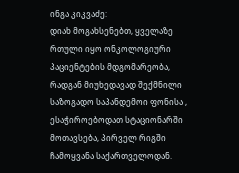ინგა კიკვაძე:
დიახ მოგახსენებთ, ყველაზე რთული იყო ონკოლოგიური პაციენტების მდგომარეობა, რადგან მიუხედავად შექმნილი საზოგადო საპანდემოი ფონისა , ესაჭიროებოდათ სტაციონარში მოთავსება, პირველ რიგში ჩამოყვანა საქართველოდან.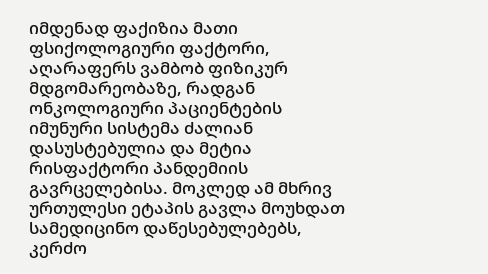იმდენად ფაქიზია მათი ფსიქოლოგიური ფაქტორი, აღარაფერს ვამბობ ფიზიკურ მდგომარეობაზე, რადგან ონკოლოგიური პაციენტების იმუნური სისტემა ძალიან დასუსტებულია და მეტია რისფაქტორი პანდემიის გავრცელებისა. მოკლედ ამ მხრივ ურთულესი ეტაპის გავლა მოუხდათ სამედიცინო დაწესებულებებს, კერძო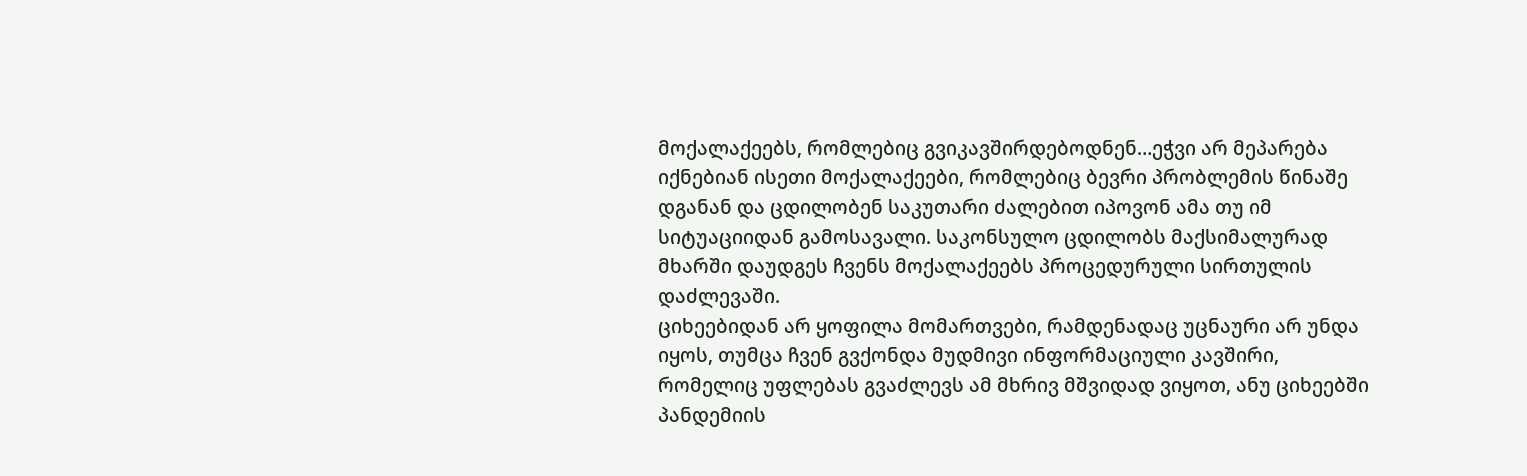მოქალაქეებს, რომლებიც გვიკავშირდებოდნენ…ეჭვი არ მეპარება იქნებიან ისეთი მოქალაქეები, რომლებიც ბევრი პრობლემის წინაშე დგანან და ცდილობენ საკუთარი ძალებით იპოვონ ამა თუ იმ სიტუაციიდან გამოსავალი. საკონსულო ცდილობს მაქსიმალურად მხარში დაუდგეს ჩვენს მოქალაქეებს პროცედურული სირთულის დაძლევაში.
ციხეებიდან არ ყოფილა მომართვები, რამდენადაც უცნაური არ უნდა იყოს, თუმცა ჩვენ გვქონდა მუდმივი ინფორმაციული კავშირი, რომელიც უფლებას გვაძლევს ამ მხრივ მშვიდად ვიყოთ, ანუ ციხეებში პანდემიის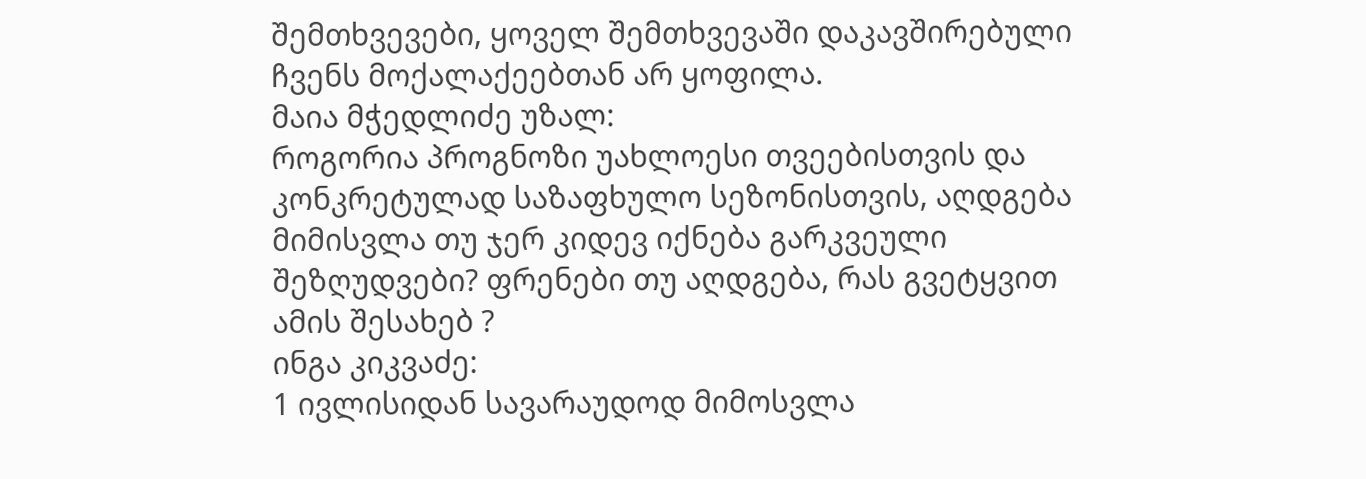შემთხვევები, ყოველ შემთხვევაში დაკავშირებული ჩვენს მოქალაქეებთან არ ყოფილა.
მაია მჭედლიძე უზალ:
როგორია პროგნოზი უახლოესი თვეებისთვის და კონკრეტულად საზაფხულო სეზონისთვის, აღდგება მიმისვლა თუ ჯერ კიდევ იქნება გარკვეული შეზღუდვები? ფრენები თუ აღდგება, რას გვეტყვით ამის შესახებ ?
ინგა კიკვაძე:
1 ივლისიდან სავარაუდოდ მიმოსვლა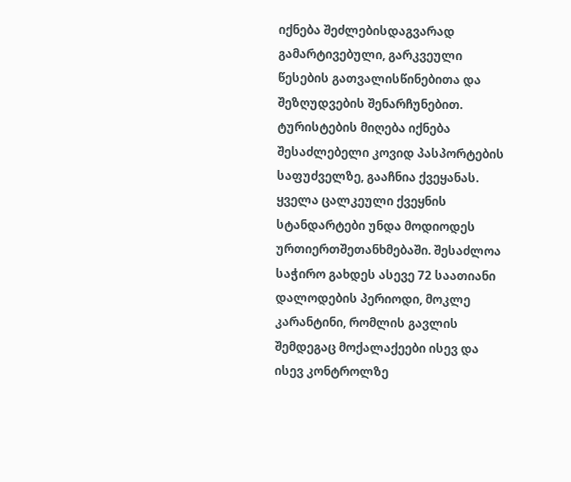იქნება შეძლებისდაგვარად გამარტივებული, გარკვეული წესების გათვალისწინებითა და შეზღუდვების შენარჩუნებით. ტურისტების მიღება იქნება შესაძლებელი კოვიდ პასპორტების საფუძველზე, გააჩნია ქვეყანას. ყველა ცალკეული ქვეყნის სტანდარტები უნდა მოდიოდეს ურთიერთშეთანხმებაში. შესაძლოა საჭირო გახდეს ასევე 72 საათიანი დალოდების პერიოდი, მოკლე კარანტინი, რომლის გავლის შემდეგაც მოქალაქეები ისევ და ისევ კონტროლზე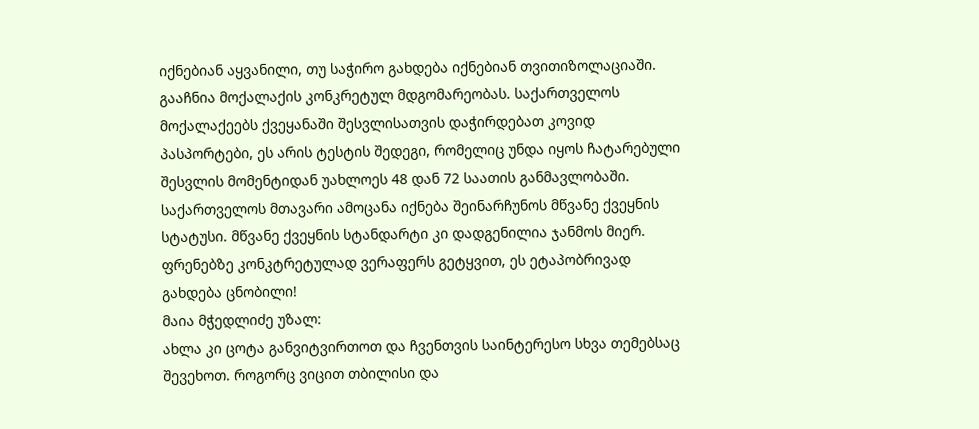იქნებიან აყვანილი, თუ საჭირო გახდება იქნებიან თვითიზოლაციაში. გააჩნია მოქალაქის კონკრეტულ მდგომარეობას. საქართველოს მოქალაქეებს ქვეყანაში შესვლისათვის დაჭირდებათ კოვიდ პასპორტები, ეს არის ტესტის შედეგი, რომელიც უნდა იყოს ჩატარებული შესვლის მომენტიდან უახლოეს 48 დან 72 საათის განმავლობაში. საქართველოს მთავარი ამოცანა იქნება შეინარჩუნოს მწვანე ქვეყნის სტატუსი. მწვანე ქვეყნის სტანდარტი კი დადგენილია ჯანმოს მიერ.
ფრენებზე კონკტრეტულად ვერაფერს გეტყვით, ეს ეტაპობრივად გახდება ცნობილი!
მაია მჭედლიძე უზალ:
ახლა კი ცოტა განვიტვირთოთ და ჩვენთვის საინტერესო სხვა თემებსაც შევეხოთ. როგორც ვიცით თბილისი და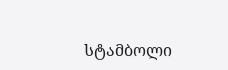სტამბოლი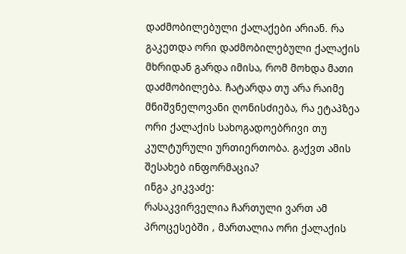დაძმობილებული ქალაქები არიან. რა გაკეთდა ორი დაძმობილებული ქალაქის მხრიდან გარდა იმისა, რომ მოხდა მათი დაძმობილება. ჩატარდა თუ არა რაიმე მნიშვნელოვანი ღონისძიება, რა ეტაპზეა ორი ქალაქის სახოგადოებრივი თუ კულტურული ურთიერთობა. გაქვთ ამის შესახებ ინფორმაცია?
ინგა კიკვაძე:
რასაკვირველია ჩართული ვართ ამ პროცესებში , მართალია ორი ქალაქის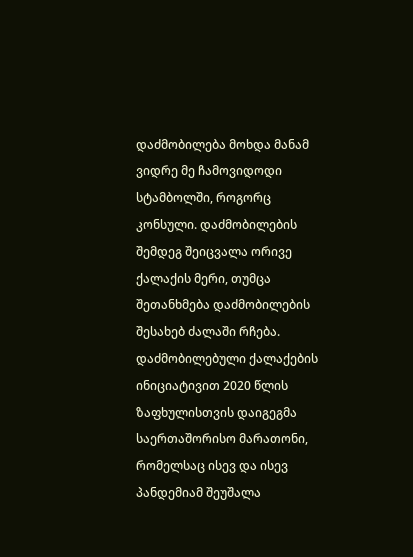დაძმობილება მოხდა მანამ ვიდრე მე ჩამოვიდოდი სტამბოლში, როგორც კონსული. დაძმობილების შემდეგ შეიცვალა ორივე ქალაქის მერი, თუმცა შეთანხმება დაძმობილების შესახებ ძალაში რჩება. დაძმობილებული ქალაქების ინიციატივით 2020 წლის ზაფხულისთვის დაიგეგმა საერთაშორისო მარათონი, რომელსაც ისევ და ისევ პანდემიამ შეუშალა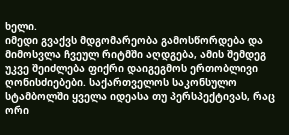ხელი.
იმედი გვაქვს მდგომარეობა გამოსწორდება და მიმოსვლა ჩვეულ რიტმში აღდგება, ამის შემდეგ უკვე შეიძლება ფიქრი დაიგეგმოს ერთობლივი ღონისძიებები. საქართველოს საკონსულო სტამბოლში ყველა იდეასა თუ პერსპექტივას, რაც ორი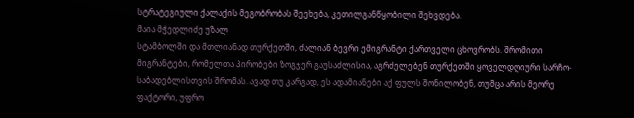სტრატეგიული ქალაქის მეგობრობას შეეხება, კეთილგანწყობილი შეხვდება.
მაია მჭედლიძე უზალ
სტამბოლში და მთლიანად თურქეთში, ძალიან ბევრი ემიგრანტი ქართველი ცხოვრობს. შრომითი მიგრანტები, რომელთა პირობები ზოგჯერ გაუსაძლისია, აგრძელებენ თურქეთში ყოველდღიური სარჩო-საბადებლისთვის შრომას. ავად თუ კარგად, ეს ადამიანები აქ ფულს შონილობენ, თუმცა არის მეორე ფაქტორი, უფრო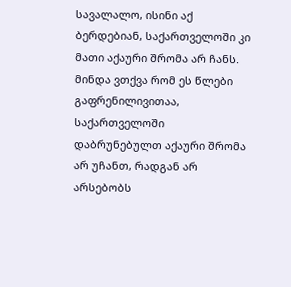სავალალო, ისინი აქ ბერდებიან, საქართველოში კი მათი აქაური შრომა არ ჩანს. მინდა ვთქვა რომ ეს წლები გაფრენილივითაა, საქართველოში დაბრუნებულთ აქაური შრომა არ უჩანთ, რადგან არ არსებობს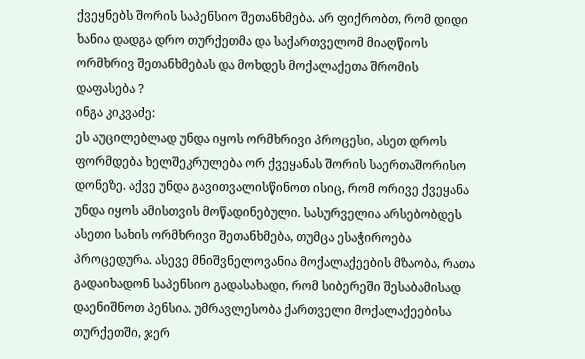ქვეყნებს შორის საპენსიო შეთანხმება. არ ფიქრობთ, რომ დიდი ხანია დადგა დრო თურქეთმა და საქართველომ მიაღწიოს ორმხრივ შეთანხმებას და მოხდეს მოქალაქეთა შრომის დაფასება ?
ინგა კიკვაძე:
ეს აუცილებლად უნდა იყოს ორმხრივი პროცესი, ასეთ დროს ფორმდება ხელშეკრულება ორ ქვეყანას შორის საერთაშორისო დონეზე. აქვე უნდა გავითვალისწინოთ ისიც, რომ ორივე ქვეყანა უნდა იყოს ამისთვის მოწადინებული. სასურველია არსებობდეს ასეთი სახის ორმხრივი შეთანხმება, თუმცა ესაჭიროება პროცედურა. ასევე მნიშვნელოვანია მოქალაქეების მზაობა, რათა გადაიხადონ საპენსიო გადასახადი, რომ სიბერეში შესაბამისად დაენიშნოთ პენსია. უმრავლესობა ქართველი მოქალაქეებისა თურქეთში, ჯერ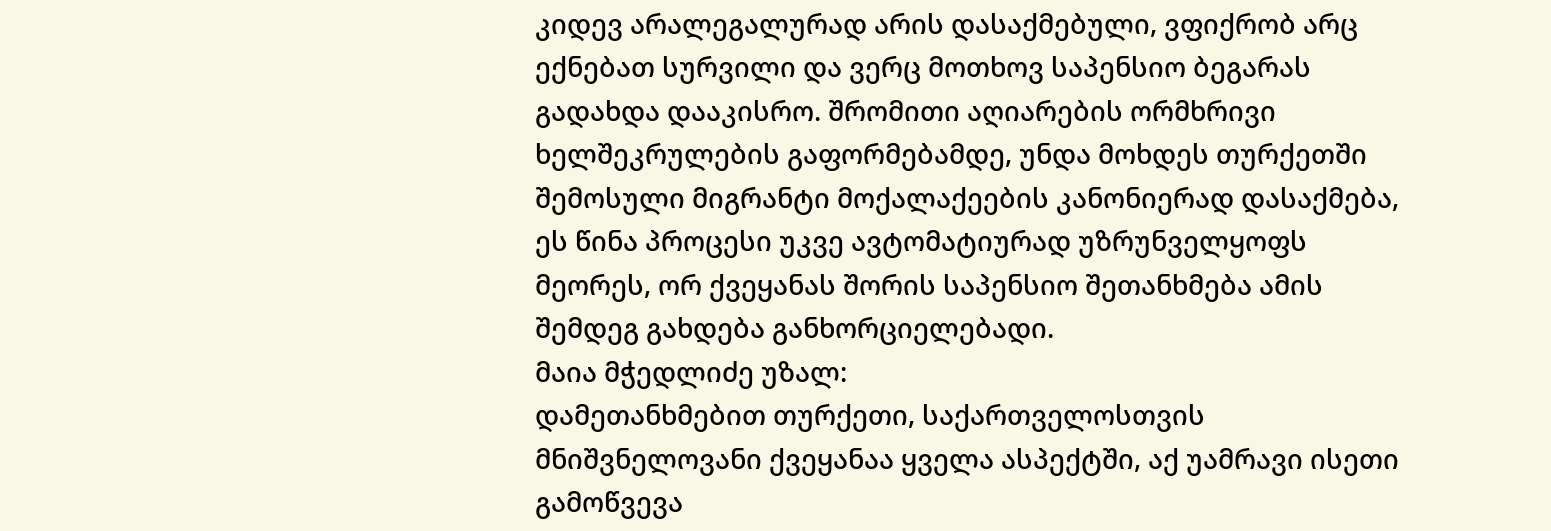კიდევ არალეგალურად არის დასაქმებული, ვფიქრობ არც ექნებათ სურვილი და ვერც მოთხოვ საპენსიო ბეგარას გადახდა დააკისრო. შრომითი აღიარების ორმხრივი ხელშეკრულების გაფორმებამდე, უნდა მოხდეს თურქეთში შემოსული მიგრანტი მოქალაქეების კანონიერად დასაქმება, ეს წინა პროცესი უკვე ავტომატიურად უზრუნველყოფს მეორეს, ორ ქვეყანას შორის საპენსიო შეთანხმება ამის შემდეგ გახდება განხორციელებადი.
მაია მჭედლიძე უზალ:
დამეთანხმებით თურქეთი, საქართველოსთვის მნიშვნელოვანი ქვეყანაა ყველა ასპექტში, აქ უამრავი ისეთი გამოწვევა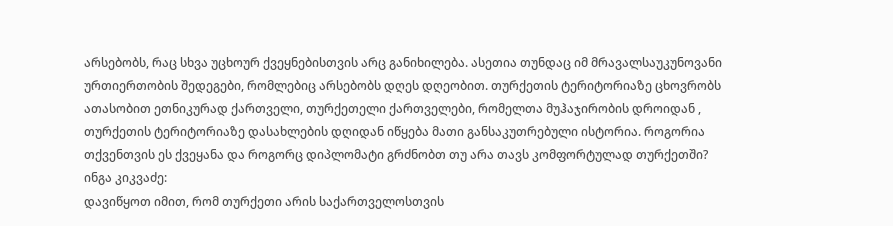არსებობს, რაც სხვა უცხოურ ქვეყნებისთვის არც განიხილება. ასეთია თუნდაც იმ მრავალსაუკუნოვანი ურთიერთობის შედეგები, რომლებიც არსებობს დღეს დღეობით. თურქეთის ტერიტორიაზე ცხოვრობს ათასობით ეთნიკურად ქართველი, თურქეთელი ქართველები, რომელთა მუჰაჯირობის დროიდან , თურქეთის ტერიტორიაზე დასახლების დღიდან იწყება მათი განსაკუთრებული ისტორია. როგორია თქვენთვის ეს ქვეყანა და როგორც დიპლომატი გრძნობთ თუ არა თავს კომფორტულად თურქეთში?
ინგა კიკვაძე:
დავიწყოთ იმით, რომ თურქეთი არის საქართველოსთვის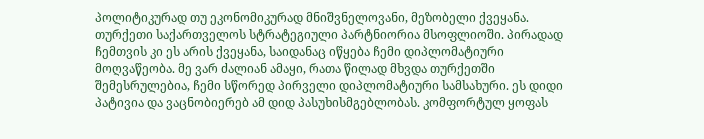პოლიტიკურად თუ ეკონომიკურად მნიშვნელოვანი, მეზობელი ქვეყანა. თურქეთი საქართველოს სტრატეგიული პარტნიორია მსოფლიოში. პირადად ჩემთვის კი ეს არის ქვეყანა, საიდანაც იწყება ჩემი დიპლომატიური მოღვაწეობა. მე ვარ ძალიან ამაყი, რათა წილად მხვდა თურქეთში შემესრულებია, ჩემი სწორედ პირველი დიპლომატიური სამსახური. ეს დიდი პატივია და ვაცნობიერებ ამ დიდ პასუხისმგებლობას. კომფორტულ ყოფას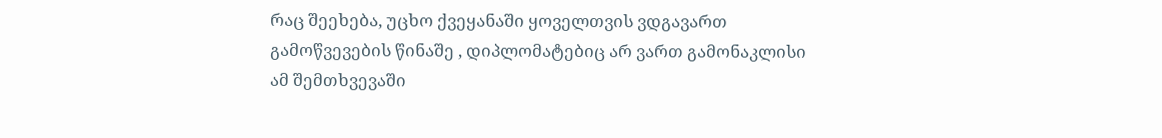რაც შეეხება, უცხო ქვეყანაში ყოველთვის ვდგავართ გამოწვევების წინაშე , დიპლომატებიც არ ვართ გამონაკლისი ამ შემთხვევაში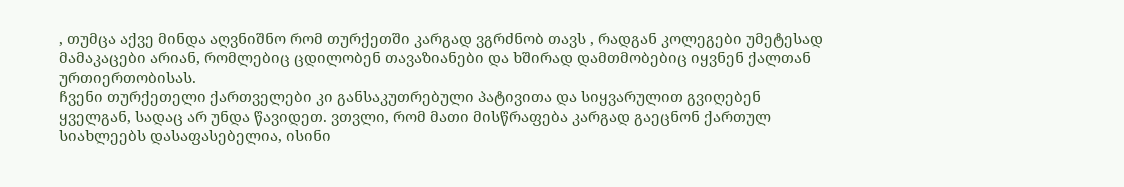, თუმცა აქვე მინდა აღვნიშნო რომ თურქეთში კარგად ვგრძნობ თავს , რადგან კოლეგები უმეტესად მამაკაცები არიან, რომლებიც ცდილობენ თავაზიანები და ხშირად დამთმობებიც იყვნენ ქალთან ურთიერთობისას.
ჩვენი თურქეთელი ქართველები კი განსაკუთრებული პატივითა და სიყვარულით გვიღებენ ყველგან, სადაც არ უნდა წავიდეთ. ვთვლი, რომ მათი მისწრაფება კარგად გაეცნონ ქართულ სიახლეებს დასაფასებელია, ისინი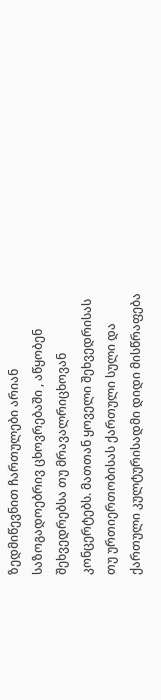ზედმიწევნით ჩართულები არიან საზოგადოებრივ ცხოვრებაში , აწყობენ შეხვედრებსა თუ მრავალრიცხოვან კონცერტებს. მათთან ყოველი შეხვედრისას თუ ურთიერთობისას ქართული სული და ქართული კულტურისადმი დიდი მისწრაფება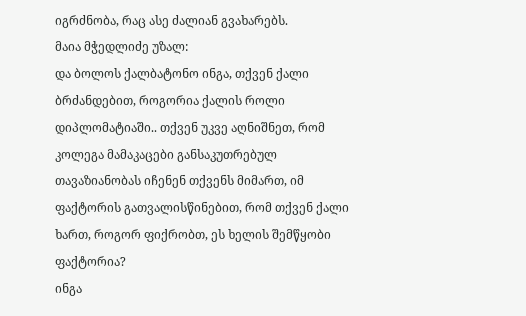იგრძნობა, რაც ასე ძალიან გვახარებს.
მაია მჭედლიძე უზალ:
და ბოლოს ქალბატონო ინგა, თქვენ ქალი ბრძანდებით, როგორია ქალის როლი დიპლომატიაში.. თქვენ უკვე აღნიშნეთ, რომ კოლეგა მამაკაცები განსაკუთრებულ თავაზიანობას იჩენენ თქვენს მიმართ, იმ ფაქტორის გათვალისწინებით, რომ თქვენ ქალი ხართ, როგორ ფიქრობთ, ეს ხელის შემწყობი ფაქტორია?
ინგა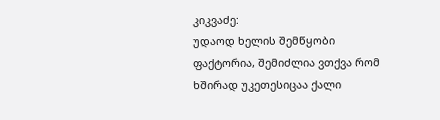კიკვაძე:
უდაოდ ხელის შემწყობი ფაქტორია, შემიძლია ვთქვა რომ ხშირად უკეთესიცაა ქალი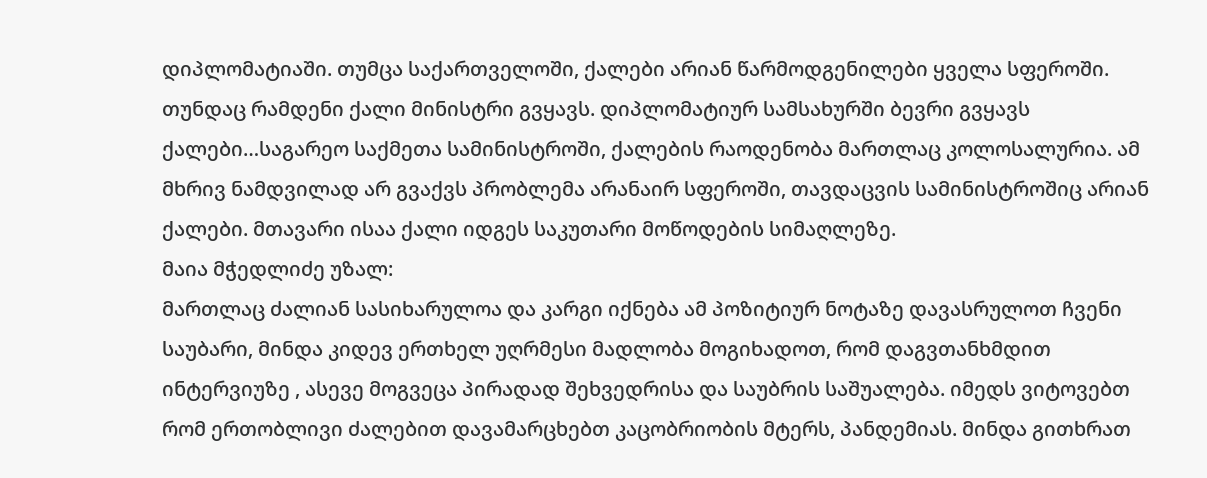დიპლომატიაში. თუმცა საქართველოში, ქალები არიან წარმოდგენილები ყველა სფეროში. თუნდაც რამდენი ქალი მინისტრი გვყავს. დიპლომატიურ სამსახურში ბევრი გვყავს ქალები…საგარეო საქმეთა სამინისტროში, ქალების რაოდენობა მართლაც კოლოსალურია. ამ მხრივ ნამდვილად არ გვაქვს პრობლემა არანაირ სფეროში, თავდაცვის სამინისტროშიც არიან ქალები. მთავარი ისაა ქალი იდგეს საკუთარი მოწოდების სიმაღლეზე.
მაია მჭედლიძე უზალ:
მართლაც ძალიან სასიხარულოა და კარგი იქნება ამ პოზიტიურ ნოტაზე დავასრულოთ ჩვენი საუბარი, მინდა კიდევ ერთხელ უღრმესი მადლობა მოგიხადოთ, რომ დაგვთანხმდით ინტერვიუზე , ასევე მოგვეცა პირადად შეხვედრისა და საუბრის საშუალება. იმედს ვიტოვებთ რომ ერთობლივი ძალებით დავამარცხებთ კაცობრიობის მტერს, პანდემიას. მინდა გითხრათ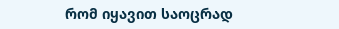რომ იყავით საოცრად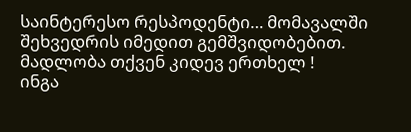საინტერესო რესპოდენტი… მომავალში შეხვედრის იმედით გემშვიდობებით.
მადლობა თქვენ კიდევ ერთხელ !
ინგა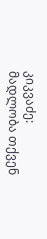კიკვაძე:
მადლობა თქვენ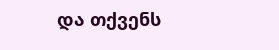და თქვენს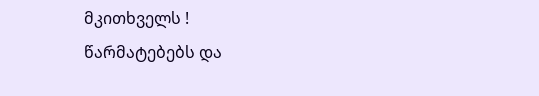მკითხველს !
წარმატებებს და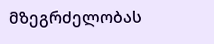მზეგრძელობას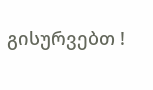გისურვებთ !